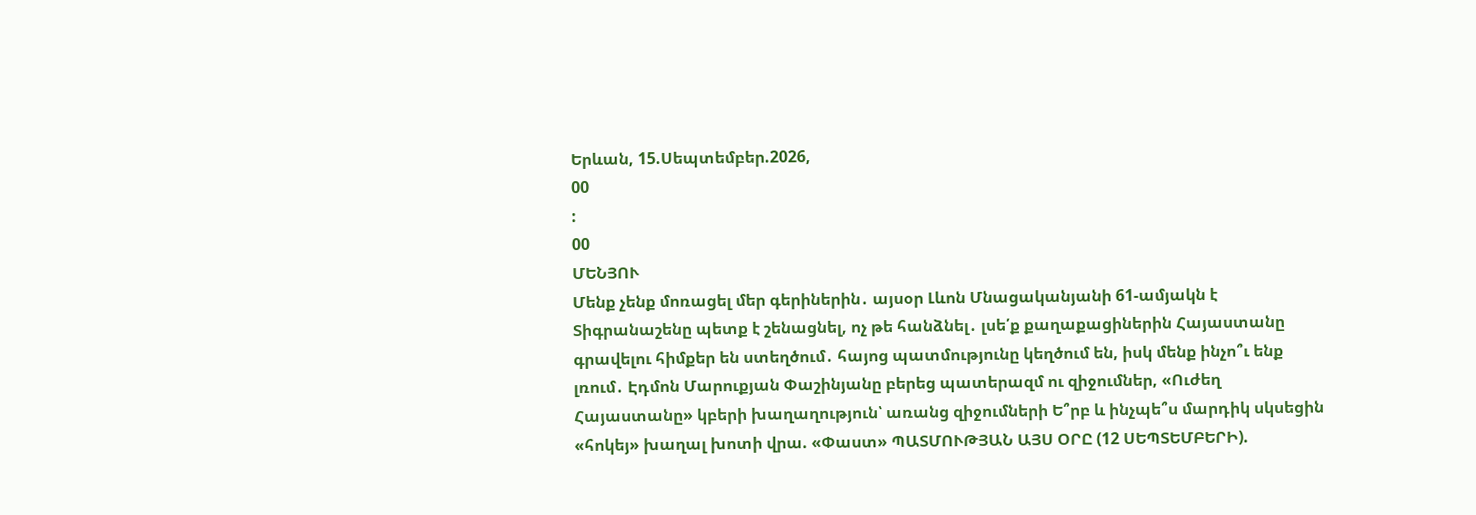Երևան, 15.Սեպտեմբեր.2026,
00
:
00
ՄԵՆՅՈՒ
Մենք չենք մոռացել մեր գերիներին․ այսօր Լևոն Մնացականյանի 61-ամյակն է Տիգրանաշենը պետք է շենացնել, ոչ թե հանձնել․ լսե՛ք քաղաքացիներին Հայաստանը գրավելու հիմքեր են ստեղծում․ հայոց պատմությունը կեղծում են, իսկ մենք ինչո՞ւ ենք լռում․ Էդմոն Մարուքյան Փաշինյանը բերեց պատերազմ ու զիջումներ, «Ուժեղ Հայաստանը» կբերի խաղաղություն՝ առանց զիջումների Ե՞րբ և ինչպե՞ս մարդիկ սկսեցին «հոկեյ» խաղալ խոտի վրա. «Փաստ» ՊԱՏՄՈՒԹՅԱՆ ԱՅՍ ՕՐԸ (12 ՍԵՊՏԵՄԲԵՐԻ).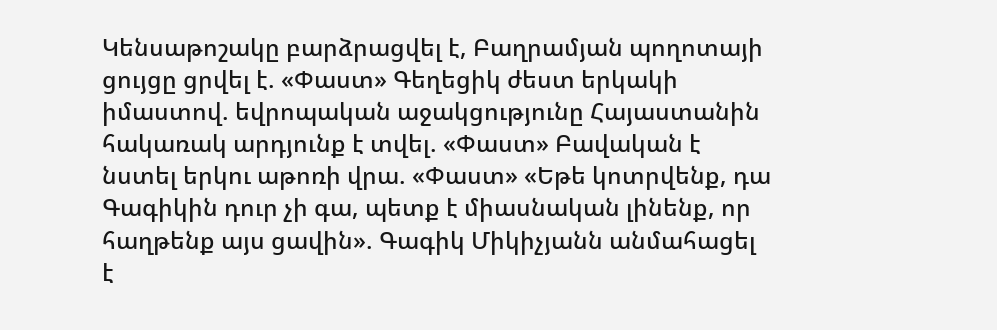Կենսաթոշակը բարձրացվել է, Բաղրամյան պողոտայի ցույցը ցրվել է. «Փաստ» Գեղեցիկ ժեստ երկակի իմաստով. եվրոպական աջակցությունը Հայաստանին հակառակ արդյունք է տվել. «Փաստ» Բավական է նստել երկու աթոռի վրա. «Փաստ» «Եթե կոտրվենք, դա Գագիկին դուր չի գա, պետք է միասնական լինենք, որ հաղթենք այս ցավին». Գագիկ Միկիչյանն անմահացել է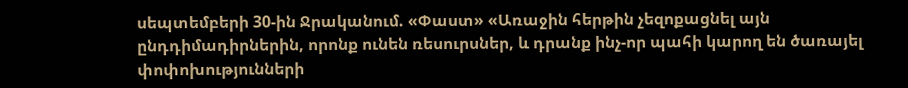սեպտեմբերի 30-ին Ջրականում. «Փաստ» «Առաջին հերթին չեզոքացնել այն ընդդիմադիրներին, որոնք ունեն ռեսուրսներ, և դրանք ինչ-որ պահի կարող են ծառայել փոփոխությունների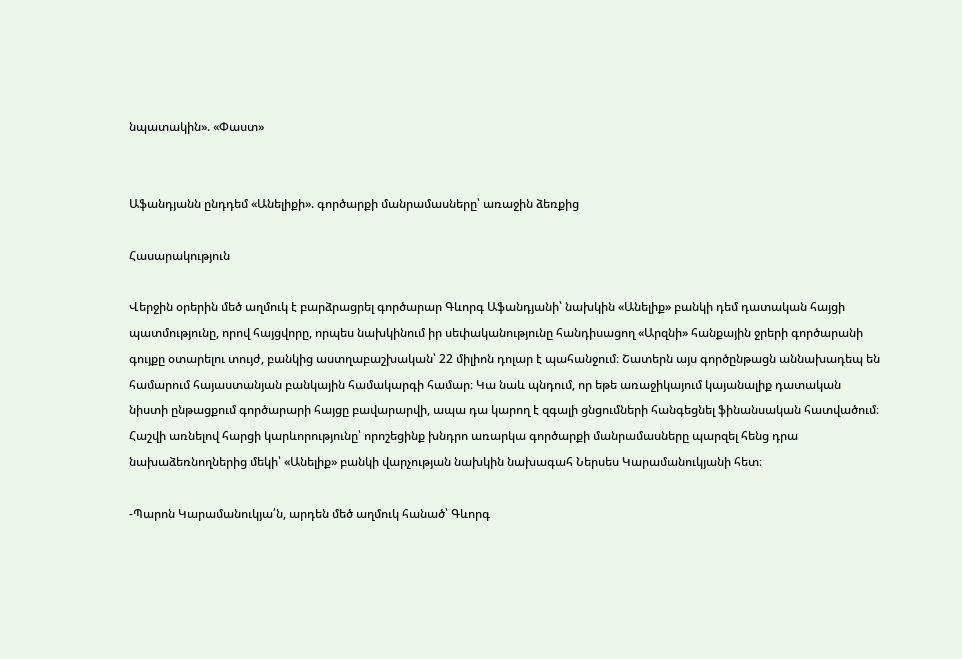նպատակին». «Փաստ»


Աֆանդյանն ընդդեմ «Անելիքի». գործարքի մանրամասները՝ առաջին ձեռքից

Հասարակություն

Վերջին օրերին մեծ աղմուկ է բարձրացրել գործարար Գևորգ Աֆանդյանի՝ նախկին «Անելիք» բանկի դեմ դատական հայցի պատմությունը, որով հայցվորը, որպես նախկինում իր սեփականությունը հանդիսացող «Արզնի» հանքային ջրերի գործարանի գույքը օտարելու տույժ, բանկից աստղաբաշխական՝ 22 միլիոն դոլար է պահանջում։ Շատերն այս գործընթացն աննախադեպ են համարում հայաստանյան բանկային համակարգի համար։ Կա նաև պնդում, որ եթե առաջիկայում կայանալիք դատական նիստի ընթացքում գործարարի հայցը բավարարվի, ապա դա կարող է զգալի ցնցումների հանգեցնել ֆինանսական հատվածում։ Հաշվի առնելով հարցի կարևորությունը՝ որոշեցինք խնդրո առարկա գործարքի մանրամասները պարզել հենց դրա նախաձեռնողներից մեկի՝ «Անելիք» բանկի վարչության նախկին նախագահ Ներսես Կարամանուկյանի հետ։

-Պարոն Կարամանուկյա՛ն, արդեն մեծ աղմուկ հանած՝ Գևորգ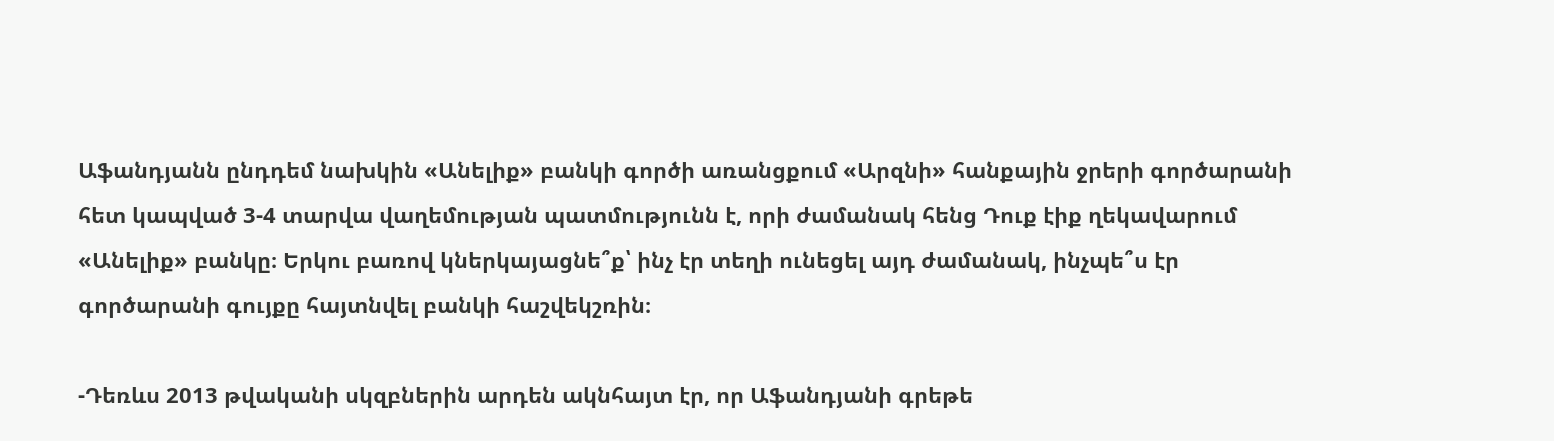Աֆանդյանն ընդդեմ նախկին «Անելիք» բանկի գործի առանցքում «Արզնի» հանքային ջրերի գործարանի հետ կապված 3-4 տարվա վաղեմության պատմությունն է, որի ժամանակ հենց Դուք էիք ղեկավարում «Անելիք» բանկը։ Երկու բառով կներկայացնե՞ք՝ ինչ էր տեղի ունեցել այդ ժամանակ, ինչպե՞ս էր գործարանի գույքը հայտնվել բանկի հաշվեկշռին։

-Դեռևս 2013 թվականի սկզբներին արդեն ակնհայտ էր, որ Աֆանդյանի գրեթե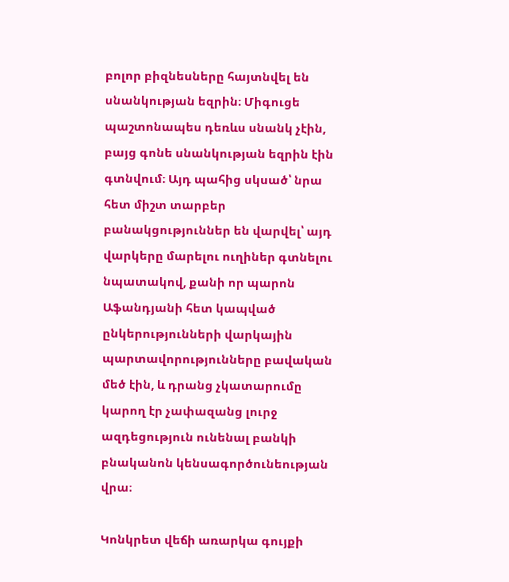բոլոր բիզնեսները հայտնվել են սնանկության եզրին։ Միգուցե պաշտոնապես դեռևս սնանկ չէին, բայց գոնե սնանկության եզրին էին գտնվում։ Այդ պահից սկսած՝ նրա հետ միշտ տարբեր բանակցություններ են վարվել՝ այդ վարկերը մարելու ուղիներ գտնելու նպատակով, քանի որ պարոն Աֆանդյանի հետ կապված ընկերությունների վարկային պարտավորությունները բավական մեծ էին, և դրանց չկատարումը կարող էր չափազանց լուրջ ազդեցություն ունենալ բանկի բնականոն կենսագործունեության վրա։

Կոնկրետ վեճի առարկա գույքի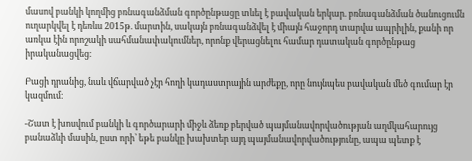մասով բանկի կողմից բռնագանձման գործընթացը տևել է բավական երկար. բռնագանձման ծանուցումն ուղարկվել է դեռևս 2015թ. մարտին, սակայն բռնագանձվել է միայն հաջորդ տարվա ապրիլին, քանի որ առկա էին որոշակի սահմանափակումներ, որոնք վերացնելու համար դատական գործընթաց իրականացվեց։

Բացի դրանից, նաև վճարված չէր հողի կադաստրային արժեքը, որը նույնպես բավական մեծ գումար էր կազմում։

-Շատ է խոսվում բանկի և գործարարի միջև ձեռք բերված պայմանավորվածության աղմկահարույց բանաձևի մասին, ըստ որի՝ եթե բանկը խախտեր այդ պայմանավորվածությունը, ապա պետք է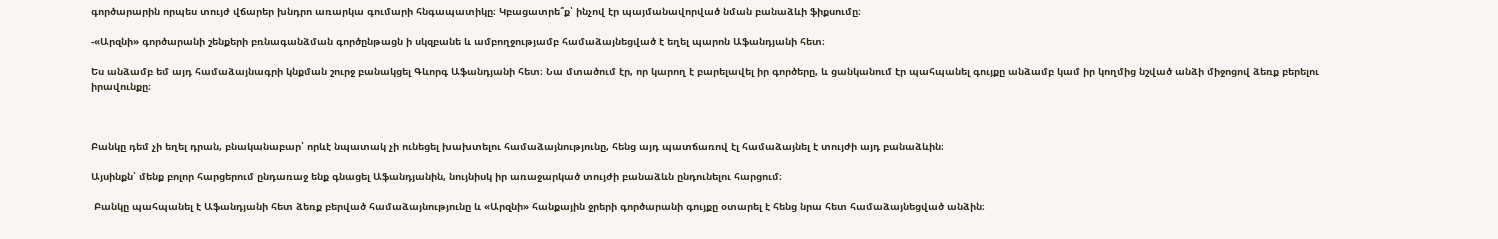գործարարին որպես տույժ վճարեր խնդրո առարկա գումարի հնգապատիկը։ Կբացատրե՞ք՝ ինչով էր պայմանավորված նման բանաձևի ֆիքսումը։

-«Արզնի» գործարանի շենքերի բռնագանձման գործընթացն ի սկզբանե և ամբողջությամբ համաձայնեցված է եղել պարոն Աֆանդյանի հետ։

Ես անձամբ եմ այդ համաձայնագրի կնքման շուրջ բանակցել Գևորգ Աֆանդյանի հետ։ Նա մտածում էր, որ կարող է բարելավել իր գործերը, և ցանկանում էր պահպանել գույքը անձամբ կամ իր կողմից նշված անձի միջոցով ձեռք բերելու իրավունքը։



Բանկը դեմ չի եղել դրան, բնականաբար՝ որևէ նպատակ չի ունեցել խախտելու համաձայնությունը, հենց այդ պատճառով էլ համաձայնել է տույժի այդ բանաձևին։

Այսինքն՝ մենք բոլոր հարցերում ընդառաջ ենք գնացել Աֆանդյանին, նույնիսկ իր առաջարկած տույժի բանաձևն ընդունելու հարցում։

 Բանկը պահպանել է Աֆանդյանի հետ ձեռք բերված համաձայնությունը և «Արզնի» հանքային ջրերի գործարանի գույքը օտարել է հենց նրա հետ համաձայնեցված անձին։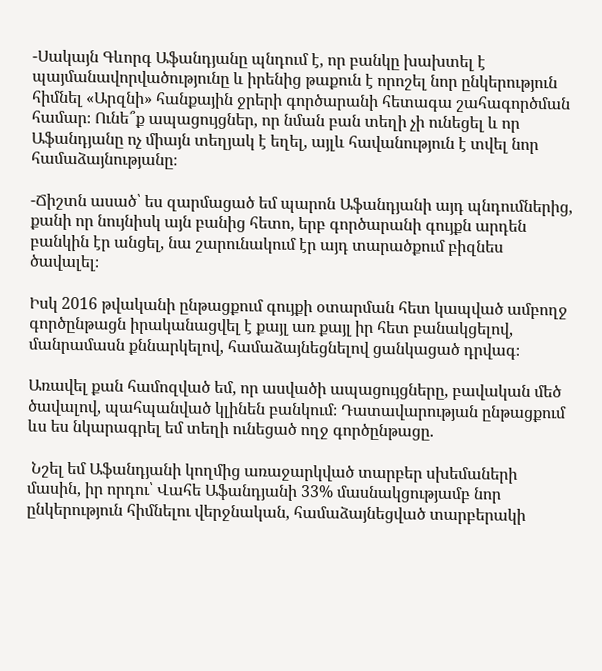-Սակայն Գևորգ Աֆանդյանը պնդում է, որ բանկը խախտել է պայմանավորվածությունը և իրենից թաքուն է որոշել նոր ընկերություն հիմնել «Արզնի» հանքային ջրերի գործարանի հետագա շահագործման համար։ Ունե՞ք ապացույցներ, որ նման բան տեղի չի ունեցել և որ Աֆանդյանը ոչ միայն տեղյակ է եղել, այլև հավանություն է տվել նոր համաձայնությանը։

-Ճիշտն ասած՝ ես զարմացած եմ պարոն Աֆանդյանի այդ պնդումներից, քանի որ նույնիսկ այն բանից հետո, երբ գործարանի գույքն արդեն բանկին էր անցել, նա շարունակում էր այդ տարածքում բիզնես ծավալել։

Իսկ 2016 թվականի ընթացքում գույքի օտարման հետ կապված ամբողջ գործընթացն իրականացվել է քայլ առ քայլ իր հետ բանակցելով, մանրամասն քննարկելով, համաձայնեցնելով ցանկացած դրվագ։

Առավել քան համոզված եմ, որ ասվածի ապացույցները, բավական մեծ ծավալով, պահպանված կլինեն բանկում։ Դատավարության ընթացքում ևս ես նկարագրել եմ տեղի ունեցած ողջ գործընթացը.

 Նշել եմ Աֆանդյանի կողմից առաջարկված տարբեր սխեմաների մասին, իր որդու՝ Վահե Աֆանդյանի 33% մասնակցությամբ նոր ընկերություն հիմնելու վերջնական, համաձայնեցված տարբերակի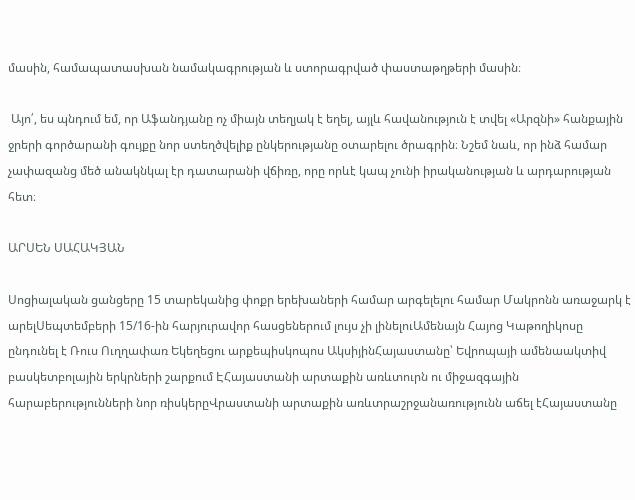մասին, համապատասխան նամակագրության և ստորագրված փաստաթղթերի մասին։

 Այո՛, ես պնդում եմ, որ Աֆանդյանը ոչ միայն տեղյակ է եղել, այլև հավանություն է տվել «Արզնի» հանքային ջրերի գործարանի գույքը նոր ստեղծվելիք ընկերությանը օտարելու ծրագրին։ Նշեմ նաև, որ ինձ համար չափազանց մեծ անակնկալ էր դատարանի վճիռը, որը որևէ կապ չունի իրականության և արդարության հետ։

ԱՐՍԵՆ ՍԱՀԱԿՅԱՆ

Սոցիալական ցանցերը 15 տարեկանից փոքր երեխաների համար արգելելու համար Մակրոնն առաջարկ է արելՍեպտեմբերի 15/16-ին հարյուրավոր հասցեներում լույս չի լինելուԱմենայն Հայոց Կաթողիկոսը ընդունել է Ռուս Ուղղափառ Եկեղեցու արքեպիսկոպոս ԱկսիյինՀայաստանը՝ Եվրոպայի ամենաակտիվ բասկետբոլային երկրների շարքում ԷՀայաստանի արտաքին առևտուրն ու միջազգային հարաբերությունների նոր ռիսկերըՎրաստանի արտաքին առևտրաշրջանառությունն աճել էՀայաստանը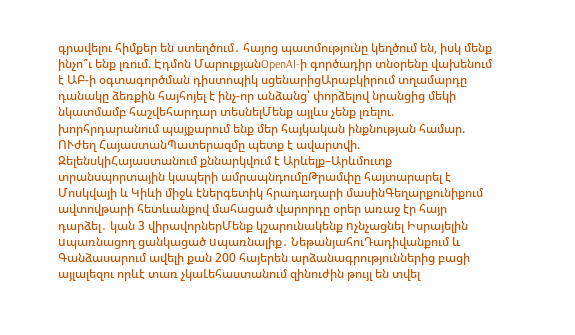գրավելու հիմքեր են ստեղծում․ հայոց պատմությունը կեղծում են, իսկ մենք ինչո՞ւ ենք լռում. Էդմոն ՄարուքյանOpenAI-ի գործադիր տնօրենը վախենում է ԱԲ-ի օգտագործման դիստոպիկ սցենարիցԱրաբկիրում տղամարդը դանակը ձեռքին հայհոյել է ինչ-որ անձանց՝ փորձելով նրանցից մեկի նկատմամբ հաշվեհարդար տեսնելՄենք այլևս չենք լռելու. խորհրդարանում պայքարում ենք մեր հայկական ինքնության համար. ՈՒժեղ ՀայաստանՊատերազմը պետք է ավարտվի. ԶելենսկիՀայաստանում քննարկվում է Արևելք–Արևմուտք տրանսպորտային կապերի ամրապնդումըԹրամփը հայտարարել է Մոսկվայի և Կիևի միջև էներգետիկ հրադադարի մասինԳեղարքունիքում ավտովթարի հետևանքով մահացած վարորդը օրեր առաջ էր հայր դարձել․ կան 3 վիրավորներՄենք կշարունակենք nչնչացնել Իսրայելին uպառնացող ցանկացած uպառնալիք․ ՆեթանյահուԴադիվանքում և Գանձասարում ավելի քան 200 հայերեն արձանագրություններից բացի այլալեզու որևէ տառ չկաԼեհաստանում զինուժին թույլ են տվել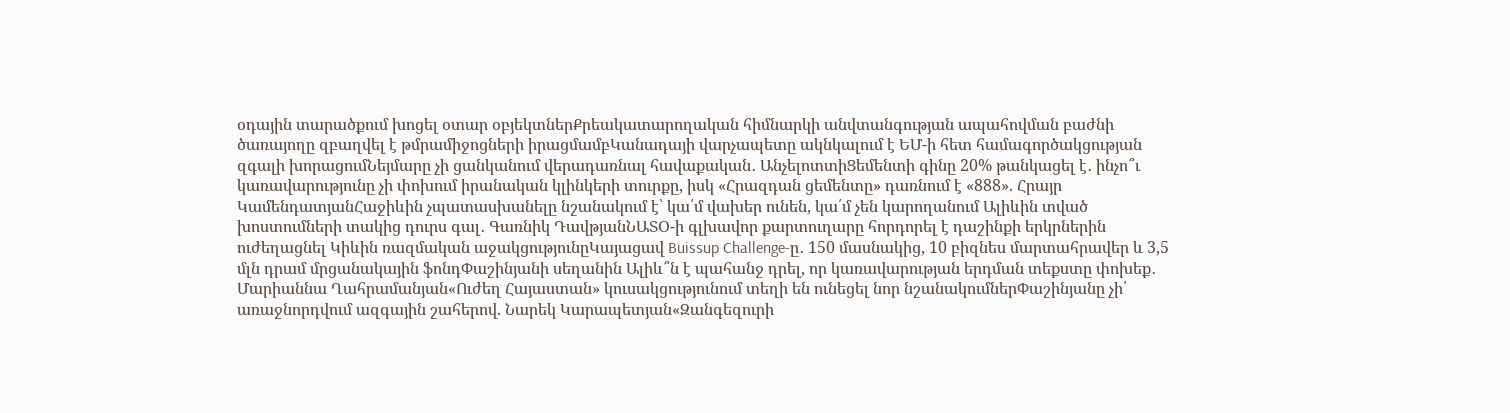օդային տարածքում խոցել օտար օբյեկտներՔրեակատարողական հիմնարկի անվտանգության ապահովման բաժնի ծառայողը զբաղվել է թմրամիջոցների իրացմամբԿանադայի վարչապետը ակնկալում է ԵՄ-ի հետ համագործակցության զգալի խորացումՆեյմարը չի ցանկանում վերադառնալ հավաքական․ ԱնչելոտտիՑեմենտի գինը 20% թանկացել է․ ինչո՞ւ կառավարությունը չի փոխում իրանական կլինկերի տուրքը, իսկ «Հրազդան ցեմենտը» դառնում է «888». Հրայր ԿամենդատյանՀաջիևին չպատասխանելը նշանակում է՝ կա՛մ վախեր ունեն, կա՛մ չեն կարողանում Ալիևին տված խոստումների տակից դուրս գալ․ Գառնիկ ԴավթյանՆԱՏՕ-ի գլխավոր քարտուղարը հորդորել է դաշինքի երկրներին ուժեղացնել Կիևին ռազմական աջակցությունըԿայացավ Buissup Challenge-ը․ 150 մասնակից, 10 բիզնես մարտահրավեր և 3,5 մլն դրամ մրցանակային ֆոնդՓաշինյանի սեղանին Ալիև՞ն է պահանջ դրել, որ կառավարության երդման տեքստը փոխեք․ Մարիաննա Ղահրամանյան«Ուժեղ Հայաստան» կուսակցությունում տեղի են ունեցել նոր նշանակումներՓաշինյանը չի՛ առաջնորդվում ազգային շահերով. Նարեկ Կարապետյան«Զանգեզուրի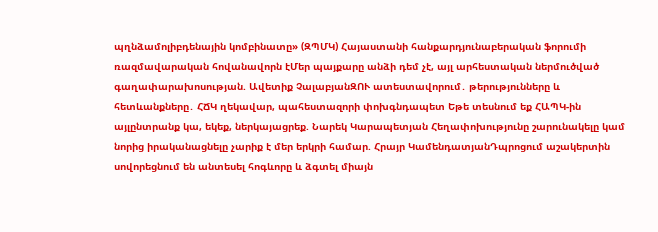պղնձամոլիբդենային կոմբինատը» (ԶՊՄԿ) Հայաստանի հանքարդյունաբերական ֆորումի ռազմավարական հովանավորն էՄեր պայքարը անձի դեմ չէ, այլ արհեստական ներմուծված գաղափարախոսության. Ավետիք ՉալաբյանԶՈՒ ատեստավորում․ թերությունները և հետևանքները․ ՀՃԿ ղեկավար, պահեստազորի փոխգնդապետ Եթե տեսնում եք ՀԱՊԿ-ին այլընտրանք կա, եկեք, ներկայացրեք. Նարեկ Կարապետյան Հեղափոխությունը շարունակելը կամ նորից իրականացնելը չարիք է մեր երկրի համար. Հրայր ԿամենդատյանԴպրոցում աշակերտին սովորեցնում են անտեսել հոգևորը և ձգտել միայն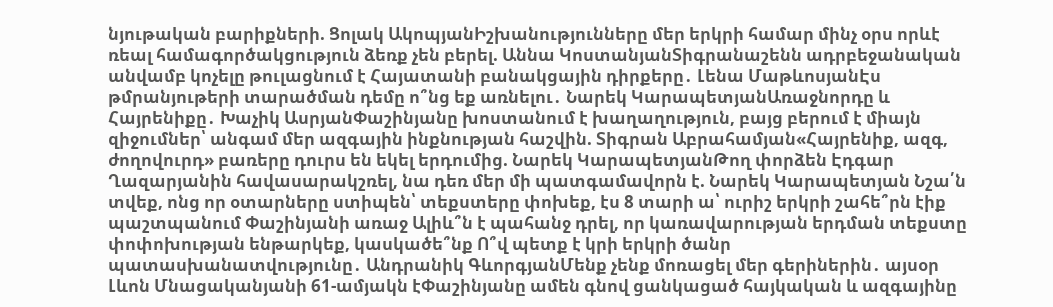նյութական բարիքների. Ցոլակ ԱկոպյանԻշխանությունները մեր երկրի համար մինչ օրս որևէ ռեալ համագործակցություն ձեռք չեն բերել. Աննա ԿոստանյանՏիգրանաշենն ադրբեջանական անվամբ կոչելը թուլացնում է Հայատանի բանակցային դիրքերը․ Լենա ՄաթևոսյանԷս թմրանյութերի տարածման դեմը ո՞նց եք առնելու․ Նարեկ ԿարապետյանԱռաջնորդը և Հայրենիքը․ Խաչիկ ԱսրյանՓաշինյանը խոստանում է խաղաղություն, բայց բերում է միայն զիջումներ՝ անգամ մեր ազգային ինքնության հաշվին. Տիգրան Աբրահամյան«Հայրենիք, ազգ, ժողովուրդ» բառերը դուրս են եկել երդումից. Նարեկ ԿարապետյանԹող փորձեն Էդգար Ղազարյանին հավասարակշռել, նա դեռ մեր մի պատգամավորն է. Նարեկ Կարապետյան Նշա՛ն տվեք, ոնց որ օտարները ստիպեն՝ տեքստերը փոխեք, էս 8 տարի ա՝ ուրիշ երկրի շահե՞րն էիք պաշտպանում Փաշինյանի առաջ Ալիև՞ն է պահանջ դրել, որ կառավարության երդման տեքստը փոփոխության ենթարկեք, կասկածե՞նք Ո՞վ պետք է կրի երկրի ծանր պատասխանատվությունը․ Անդրանիկ ԳևորգյանՄենք չենք մոռացել մեր գերիներին․ այսօր Լևոն Մնացականյանի 61-ամյակն էՓաշինյանը ամեն գնով ցանկացած հայկական և ազգայինը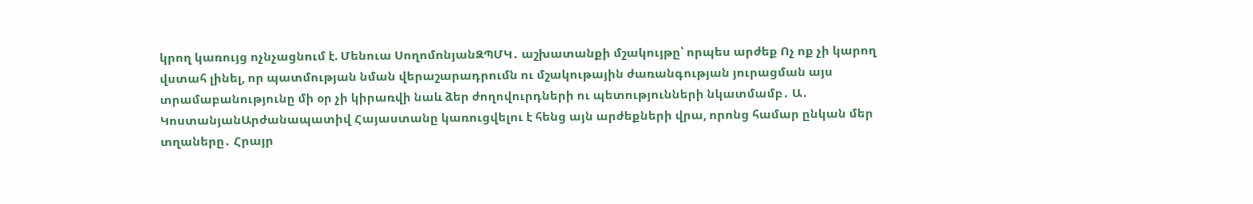կրող կառույց ոչնչացնում է. Մենուա ՍողոմոնյանԶՊՄԿ․ աշխատանքի մշակույթը՝ որպես արժեք Ոչ ոք չի կարող վստահ լինել, որ պատմության նման վերաշարադրումն ու մշակութային ժառանգության յուրացման այս տրամաբանությունը մի օր չի կիրառվի նաև ձեր ժողովուրդների ու պետությունների նկատմամբ․ Ա․ ԿոստանյանԱրժանապատիվ Հայաստանը կառուցվելու է հենց այն արժեքների վրա, որոնց համար ընկան մեր տղաները․ Հրայր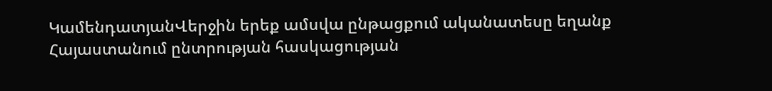ԿամենդատյանՎերջին երեք ամսվա ընթացքում ականատեսը եղանք Հայաստանում ընտրության հասկացության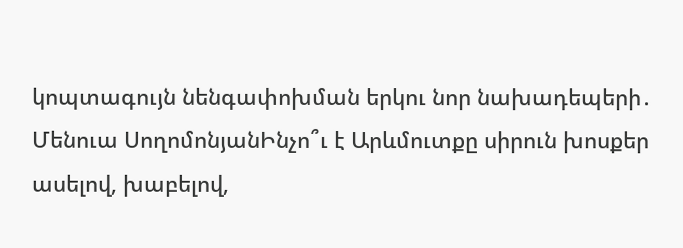կոպտագույն նենգափոխման երկու նոր նախադեպերի․ Մենուա ՍողոմոնյանԻնչո՞ւ է Արևմուտքը սիրուն խոսքեր ասելով, խաբելով,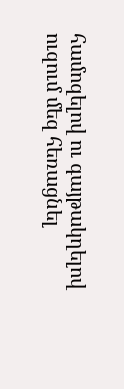համոզելով ու գայթակղելով ուզում մեզ հեռացնել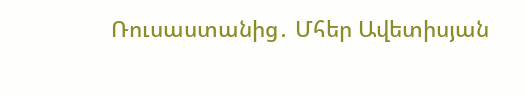Ռուսաստանից․ Մհեր Ավետիսյան